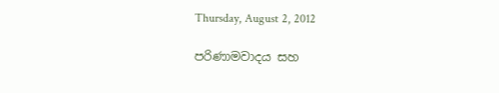Thursday, August 2, 2012

පරිණාමවාදය සහ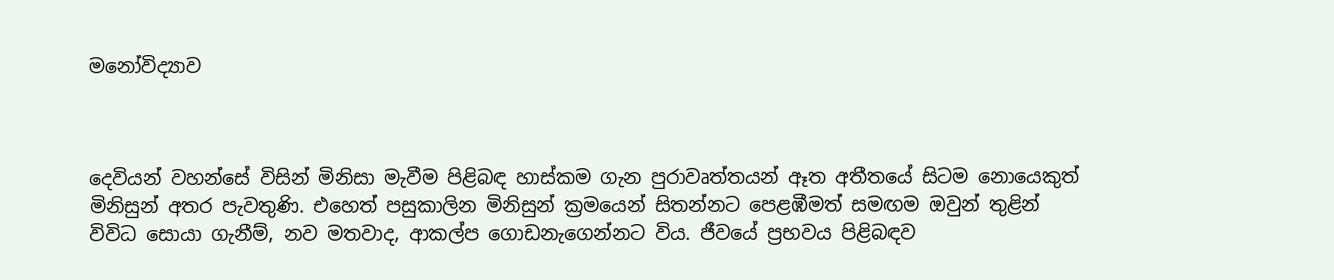මනෝවිද්‍යාව



දෙවියන් වහන්සේ විසින් මිනිසා මැවීම පිළිබඳ හාස්කම ගැන පුරාවෘත්තයන් ඈත අතීතයේ සිටම නොයෙකුත් මිනිසුන් අතර පැවතුණි. එහෙත් පසුකාලින මිනිසුන් ක්‍රමයෙන් සිතන්නට පෙළඹීමත් සමඟම ඔවුන් තුළින් විවිධ සොයා ගැනීම්, නව මතවාද, ආකල්ප ගොඩනැගෙන්නට විය. ජීවයේ ප්‍රභවය පිළිබඳව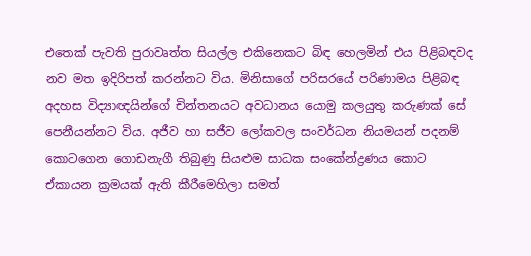එතෙක් පැවති පුරාවෘත්ත සියල්ල එකිනෙකට බිඳ හෙලමින් එය පිළිබඳවද නව මත ඉදිරිපත් කරන්නට විය. මිනිසාගේ පරිසරයේ පරිණාමය පිළිබඳ අදහස විද්‍යාඥයින්ගේ චින්තනයට අවධානය යොමු කලයුතු කරුණක් සේ පෙනීයන්නට විය. අජීව හා සජීව ලෝකවල සංවර්ධන නියමයන් පදනම් කොටගෙන ගොඩනැගී තිබුණු සියළුම සාධක සංකේන්ද්‍රණය කොට ඒකායන ක්‍රමයක් ඇති කීරීමෙහිලා සමත්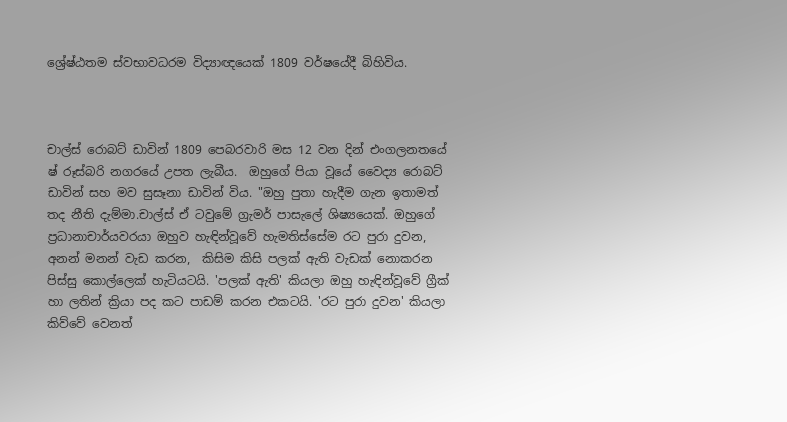ශ්‍රේෂ්ඨතම ස්වභාවධරම විද්‍යාඥයෙක් 1809 වර්ෂයේදී බිහිවිය.



චාල්ස් රොබට් ඩාවින් 1809 පෙබරවාරි මස 12 වන දින් එංගලනතයේ ෂ් රූස්බරි නගරයේ උපත ලැබීය.  ඔහුගේ පියා වූයේ වෛද්‍ය රොබට් ඩාවින් සහ මව සුසෑනා ඩාවින් විය. "ඔහු පුතා හැදීම ගැන ඉතාමත් තද නීති දැම්මා.චාල්ස් ඒ ටවුමේ ග්‍රැමර් පාසැලේ ශිෂ්‍යයෙක්. ඔහුගේ ප්‍රධානාචාර්යවරයා ඔහුව හැඳින්වූවේ හැමතිස්සේම රට පුරා දුවන, අනන් මනන් වැඩ කරන,  කිසිම කිසි පලක් ඇති වැඩක් නොකරන පිස්සු කොල්ලෙක් හැටියටයි. 'පලක් ඇති' කියලා ඔහු හැඳින්වූවේ ග්‍රීක් හා ලතින් ක්‍රියා පද කට පාඩම් කරන එකටයි. 'රට පුරා දුවන' කියලා කිව්වේ වෙනත්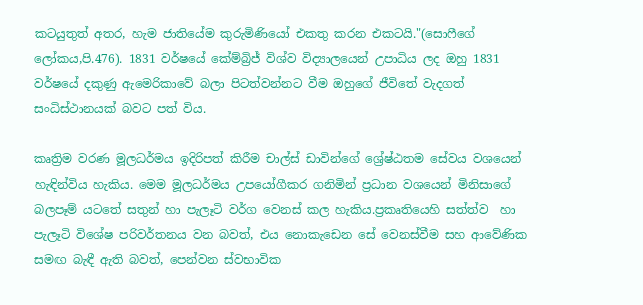කටයුතුත් අතර, හැම ජාතියේම කුරුමිණියෝ එකතු කරන එකටයි."(සොෆීගේ ලෝකය,පි.476). 1831 වර්ෂයේ කේම්බ්‍රිජ් විශ්ව විද්‍යාලයෙන් උපාධිය ලද ඔහු 1831 වර්ෂයේ දකුණු ඇමෙරිකාවේ බලා පිටත්වන්නට වීම ඔහුගේ ජීවිතේ වැදගත් සංධිස්ථානයක් බවට පත් විය.

කෘත්‍රිම වරණ මූලධර්මය ඉදිරිපත් කිරීම චාල්ස් ඩාවින්ගේ ශ්‍රේෂ්ඨතම සේවය වශයෙන් හැඳින්විය හැකිය. මෙම මූලධර්මය උපයෝගීකර ගනිමින් ප්‍රධාන වශයෙන් මිනිසාගේ බලපෑම් යටතේ සතුන් හා පැලෑටි වර්ග වෙනස් කල හැකිය.ප්‍රකෘතියෙහි සත්ත්ව  හා පැලෑටි විශේෂ පරිවර්තනය වන බවත්, එය නොකැඩෙන සේ වෙනස්වීම සහ ආවේණික සමඟ බැඳී ඇති බවත්, පෙන්වන ස්වභාවික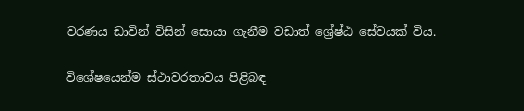වරණය ඩාවින් විසින් සොයා ගැනීම වඩාත් ශ්‍රේෂ්ඨ සේවයක් විය.

විශේෂයෙන්ම ස්ථාවරතාවය පිළිබඳ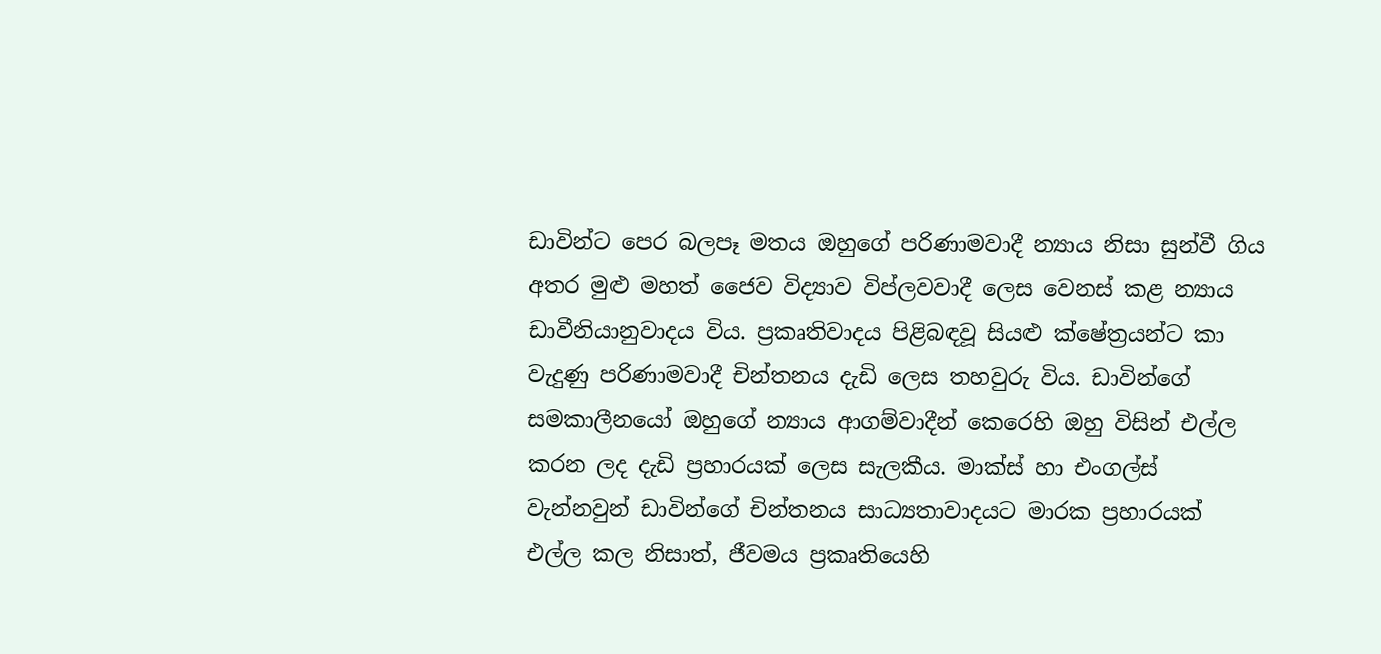ඩාවින්ට පෙර බලපෑ මතය ඔහුගේ පරිණාමවාදී න්‍යාය නිසා සුන්වී ගිය අතර මුළු මහත් ජෛව විද්‍යාව විප්ලවවාදී ලෙස වෙනස් කළ න්‍යාය ඩාවීනියානුවාදය විය. ප්‍රකෘතිවාදය පිළිබඳවූ සියළු ක්ෂේත්‍රයන්ට කා වැදුණු පරිණාමවාදී චින්තනය දැඩි ලෙස තහවුරු විය. ඩාවින්ගේ සමකාලීනයෝ ඔහුගේ න්‍යාය ආගම්වාදීන් කෙරෙහි ඔහු විසින් එල්ල කරන ලද දැඩි ප්‍රහාරයක් ලෙස සැලකීය. මාක්ස් හා එංගල්ස් වැන්නවුන් ඩාවින්ගේ චින්තනය සාධ්‍යතාවාදයට මාරක ප්‍රහාරයක් එල්ල කල නිසාත්, ජීවමය ප්‍රකෘතියෙහි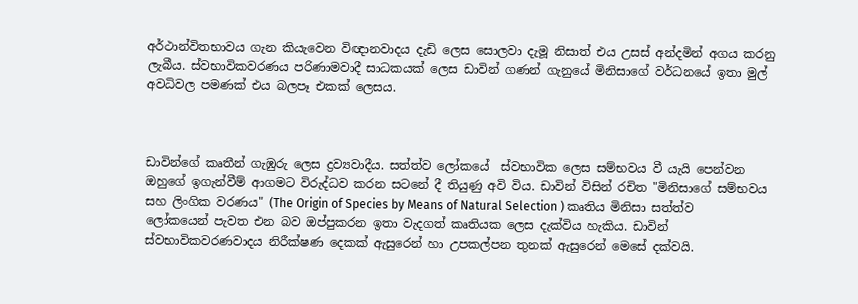අර්ථාන්විතභාවය ගැන කියැවෙන විඥානවාදය දැඩි ලෙස සොලවා දැමූ නිසාත් එය උසස් අන්දමින් අගය කරනු ලැබීය. ස්වභාවිකවරණය පරිණාමවාදී සාධකයක් ලෙස ඩාවින් ගණන් ගැනුයේ මිනිසාගේ වර්ධනයේ ඉතා මුල් අවධිවල පමණක් එය බලපෑ එකක් ලෙසය.



ඩාවින්ගේ කෘතීන් ගැඹුරු ලෙස ද්‍රව්‍යවාදීය. සත්ත්ව ලෝකයේ  ස්වභාවික ලෙස සම්භවය වී යැයි පෙන්වන ඔහුගේ ඉගැන්වීම් ආගමට විරුද්ධව කරන සටනේ දී තියුණු අවි විය. ඩාවින් විසින් රචිත "මිනිසාගේ සම්භවය සහ ලිංගික වරණය" (The Origin of Species by Means of Natural Selection ) කෘතිය මිනිසා සත්ත්ව ලෝකයෙන් පැවත එන බව ඔප්පුකරන ඉතා වැදගත් කෘතියක ලෙස දැක්විය හැකිය. ඩාවින් ස්වභාවිකවරණවාදය නිරීක්ෂණ දෙකක් ඇසුරෙන් හා උපකල්පන තුනක් ඇසුරෙන් මෙසේ දක්වයි.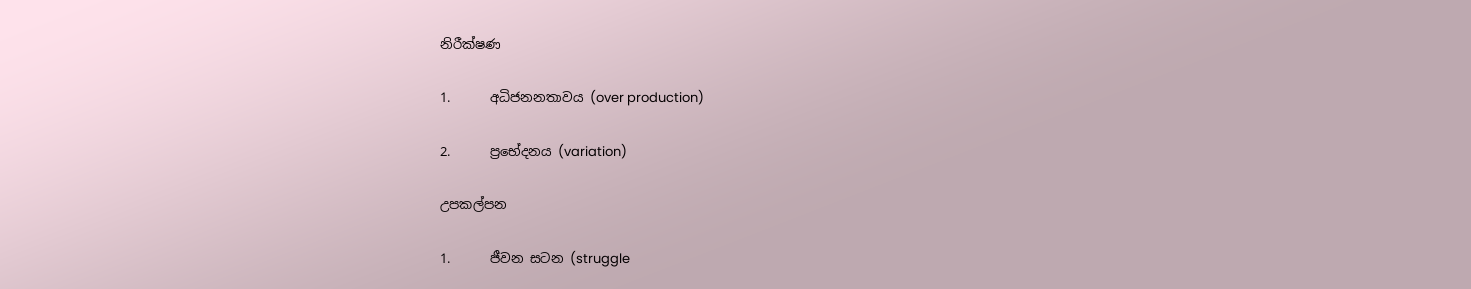නිරීක්ෂණ

1.      අධිජනනතාවය (over production)

2.      ප්‍රභේදනය (variation)

උපකල්පන

1.      ජීවන සටන (struggle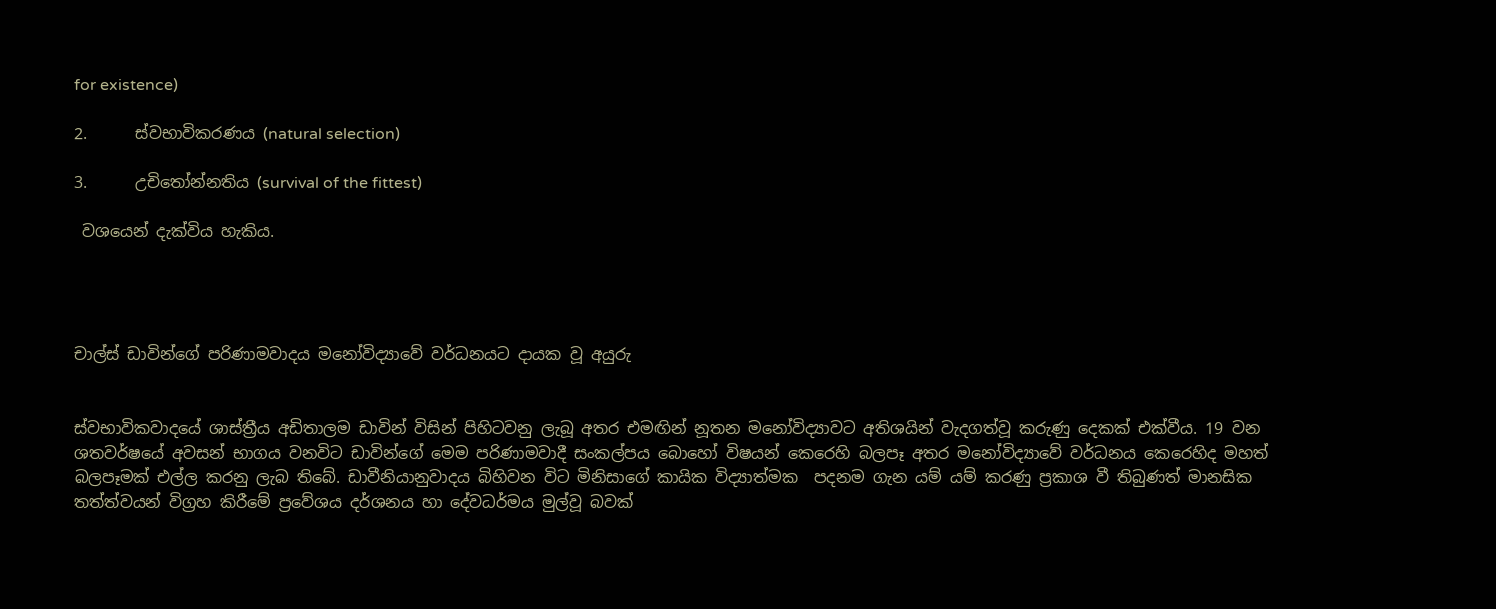for existence)

2.      ස්වභාවිකරණය (natural selection)

3.      උචි‍තෝන්නතිය (survival of the fittest)

 වශයෙන් දැක්විය හැකිය.




චාල්ස් ඩාවින්ගේ පරිණාමවාදය මනෝවිද්‍යාවේ වර්ධනයට දායක වූ අයුරු


ස්වභාවිකවාදයේ ශාස්ත්‍රීය අඩිතාලම ඩාවින් විසින් පිහිටවනු ලැබූ අතර එමඟින් නූතන මනෝවිද්‍යාවට අතිශයින් වැදගත්වූ කරුණු දෙකක් එක්වීය. 19 වන ශතවර්ෂයේ අවසන් භාගය වනවිට ඩාවින්ගේ මෙම පරිණාමවාදී සංකල්පය බොහෝ විෂයන් කෙරෙහි බලපෑ අතර මනෝවිද්‍යාවේ වර්ධනය කෙරෙහිද මහත් බලපෑමක් එල්ල කරනු ලැබ තිබේ. ඩාවීනියානුවාදය බිහිවන විට මිනිසාගේ කායික විද්‍යාත්මක  පදනම ගැන යම් යම් කරණු ප්‍රකාශ වී තිබුණත් මානසික තත්ත්වයන් විග්‍රහ කිරීමේ ප්‍රවේශය දර්ශනය හා දේවධර්මය මුල්වූ බවක්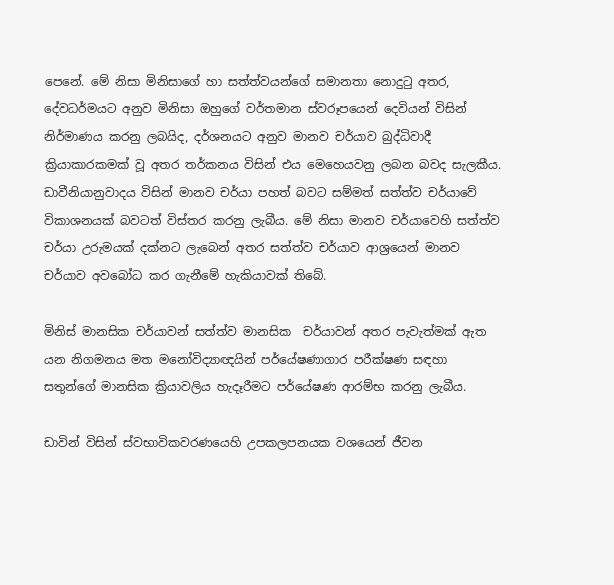පෙනේ. මේ නිසා මිනිසාගේ හා සත්ත්වයන්ගේ සමානතා නොදු‍ටු අතර, දේවධර්මයට අනුව මිනිසා ඔහුගේ වර්තමාන ස්වරූපයෙන් දෙවියන් විසින් නිර්මාණය කරනු ලබයිද, දර්ශනයට අනුව මානව චර්යාව බුද්ධිවාදී ක්‍රියාකාරකමක් වූ අතර තර්කනය විසින් එය මෙහෙයවනු ලබන බවද සැලකීය. ඩාවීනියානුවාදය විසින් මානව චර්යා පහත් බවට සම්මත් සත්ත්ව චර්යාවේ විකාශනයක් බවටත් විස්තර කරනු ලැබීය. මේ නිසා මානව චර්යාවෙහි සත්ත්ව චර්යා උරුමයක් දක්නට ලැබෙන් අතර සත්ත්ව චර්යාව ආශ්‍රයෙන් මානව චර්යාව අවබෝධ කර ගැනීමේ හැකියාවක් තිබේ.

මිනිස් මානසික චර්යාවන් සත්ත්ව මානසික  චර්යාවන් අතර පැවැත්මක් ඇත යන නිගමනය මත මනෝවිද්‍යාඥයින් පර්යේෂණාගාර පරීක්ෂණ සඳහා සතුන්ගේ මානසික ක්‍රියාවලිය හැදෑරීමට පර්යේෂණ ආරම්භ කරනු ලැබීය.

ඩාවින් විසින් ස්වභාවිකවරණයෙහි උපකලපනයක වශයෙන් ජීවන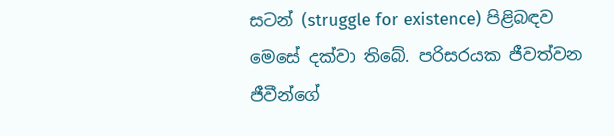සටන් (struggle for existence) පිළිබඳව මෙසේ දක්වා තිබේ. පරිසරයක ජීවත්වන ජීවීන්ගේ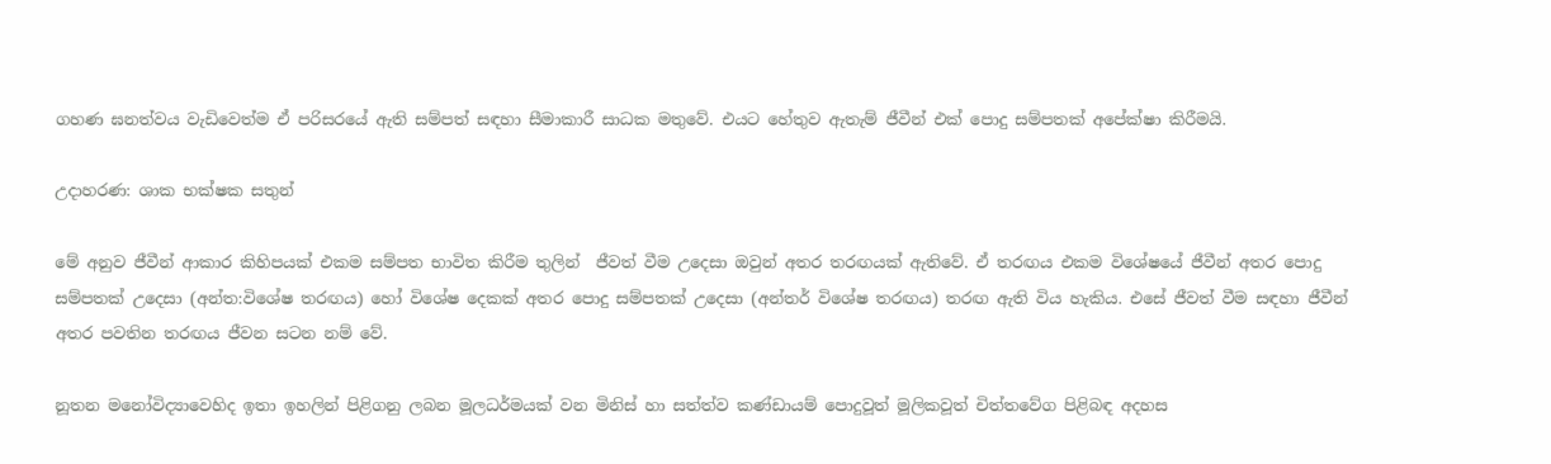ගහණ ඝනත්වය වැඩිවෙත්ම ඒ පරිසරයේ ඇති සම්පත් සඳහා සීමාකාරී සාධක මතුවේ. එයට හේතුව ඇතැම් ජීවීන් එක් පොදු සම්පතක් අපේක්ෂා කිරීමයි.

උදාහරණ: ශාක භක්ෂක සතුන්

මේ අනුව ජීවීන් ආකාර කිහිපයක් එකම සම්පත භාවිත කිරීම තුලින්  ජීවත් වීම උදෙසා ඔවුන් අතර තරඟයක් ඇතිවේ. ඒ තරඟය එකම විශේෂයේ ජීවීන් අතර පොදු සම්පතක් උදෙසා (අන්ත:විශේෂ තරඟය) හෝ විශේෂ දෙකක් අතර පොදු සම්පතක් උදෙසා (අන්තර් විශේෂ තරඟය) තරඟ ඇති විය හැකිය. එසේ ජීවත් වීම සඳහා ජීවීන් අතර පවතින තරඟය ජීවන සටන නම් වේ.

නූතන මනෝවිද්‍යාවෙහිද ඉතා ඉහලින් පිළිගනු ලබන මූලධර්මයක් වන මිනිස් හා සත්ත්ව කණ්ඩායම් පොදුවූත් මූලිකවූත් චිත්තවේග පිළිබඳ අදහස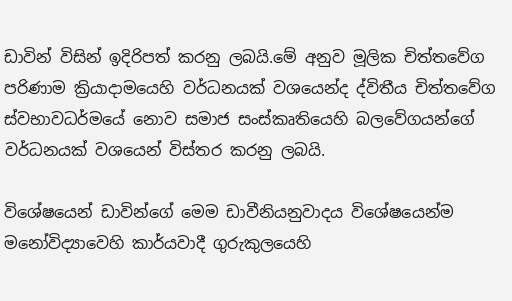ඩාවින් විසින් ඉදිරිපත් කරනු ලබයි.මේ අනුව මූලික චිත්තවේග පරිණාම ක්‍රියාදාමයෙහි වර්ධනයක් වශයෙන්ද ද්විතීය චිත්තවේග ස්වභාවධර්මයේ නොව සමාජ සංස්කෘතියෙහි බලවේගයන්ගේ වර්ධනයක් වශයෙන් විස්තර කරනු ලබයි.

විශේෂයෙන් ඩාවින්ගේ මෙම ඩාවීනියනුවාදය විශේෂයෙන්ම මනෝවිද්‍යාවෙහි කාර්යවාදී ගුරුකුලයෙහි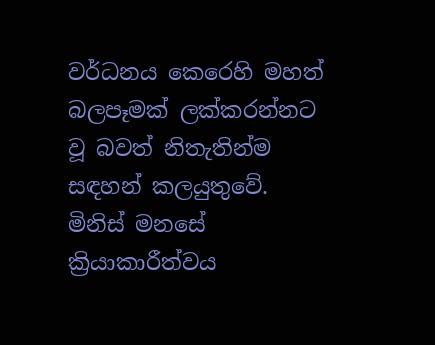වර්ධනය කෙරෙහි මහත් බලපෑමක් ලක්කරන්නට වූ බවත් නිතැතින්ම සඳහන් කලයුතුවේ. මිනිස් මනසේ ක්‍රියාකාරීත්වය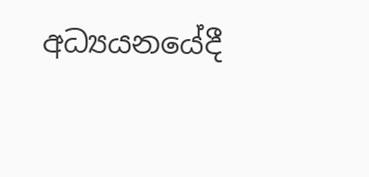අධ්‍යයනයේදී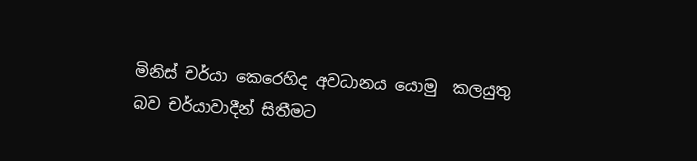මිනිස් චර්යා කෙරෙහිද අවධානය යොමු  කලයුතු බව චර්යාවාදීන් සිතීමට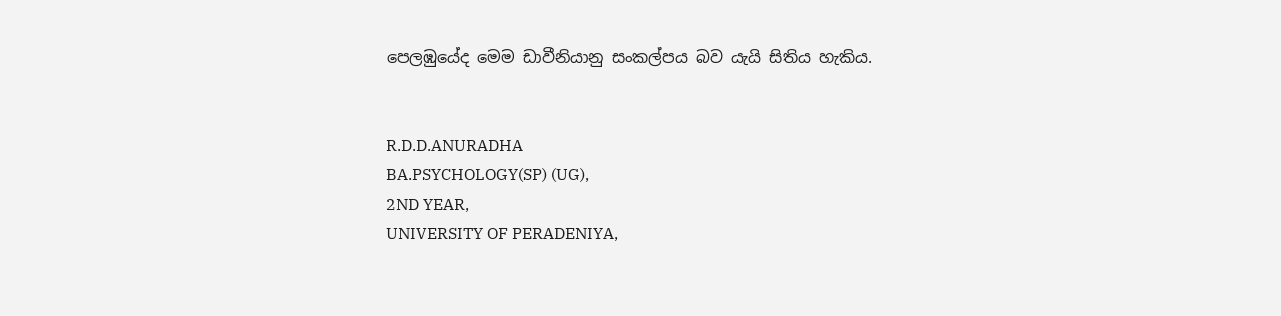පෙලඹුයේද මෙම ඩාවීනියානු සංකල්පය බව යැයි සිතිය හැකිය.


R.D.D.ANURADHA
BA.PSYCHOLOGY(SP) (UG),
2ND YEAR,
UNIVERSITY OF PERADENIYA,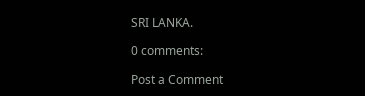SRI LANKA.

0 comments:

Post a Comment